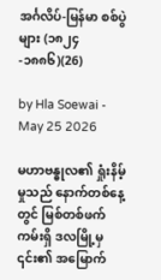အင်္ဂလိပ်-မြန်မာ စစ်ပွဲများ (၁၈၂၄-၁၈၈၆)(26)

by Hla Soewai - May 25 2026

မဟာဗန္ဓုလ၏ ရှုံးနိမ့်မှုသည် နောက်တစ်နေ့တွင် မြစ်တစ်ဖက်ကမ်းရှိ ဒလမြို့မှ ၎င်း၏ အမြောက်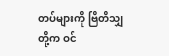တပ်များကို ဗြိတိသျှတို့က ဝင်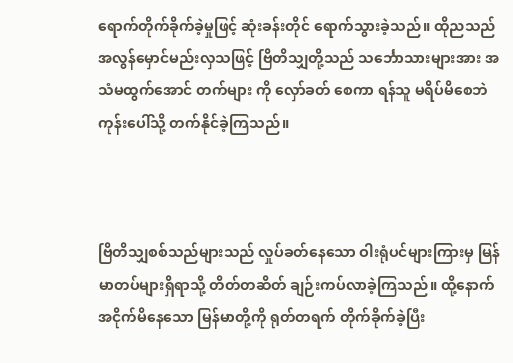ရောက်တိုက်ခိုက်ခဲ့မှုဖြင့် ဆုံးခန်းတိုင် ရောက်သွားခဲ့သည်။ ထိုညသည် အလွန်မှောင်မည်းလှသဖြင့် ဗြိတိသျှတို့သည် သင်္ဘောသားများအား အသံမထွက်အောင် တက်များ ကို လှော်ခတ် စေကာ ရန်သူ မရိပ်မိစေဘဲ ကုန်းပေါ်သို့ တက်နိုင်ခဲ့ကြသည်။



ဗြိတိသျှစစ်သည်များသည် လှုပ်ခတ်နေသော ဝါးရုံပင်များကြားမှ မြန်မာတပ်များရှိရာသို့ တိတ်တဆိတ် ချဉ်းကပ်လာခဲ့ကြသည်။ ထို့နောက် အငိုက်မိနေသော မြန်မာတို့ကို ရုတ်တရက် တိုက်ခိုက်ခဲ့ပြီး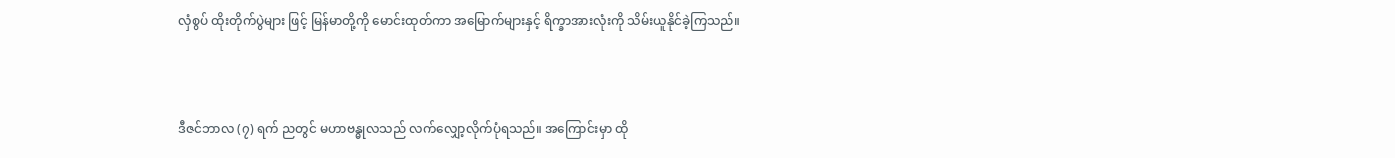လှံစွပ် ထိုးတိုက်ပွဲများ ဖြင့် မြန်မာတို့ကို မောင်းထုတ်ကာ အမြောက်များနှင့် ရိက္ခာအားလုံးကို သိမ်းယူနိုင်ခဲ့ကြသည်။



ဒီဇင်ဘာလ (၇) ရက် ညတွင် မဟာဗန္ဓုလသည် လက်လျှော့လိုက်ပုံရသည်။ အကြောင်းမှာ ထို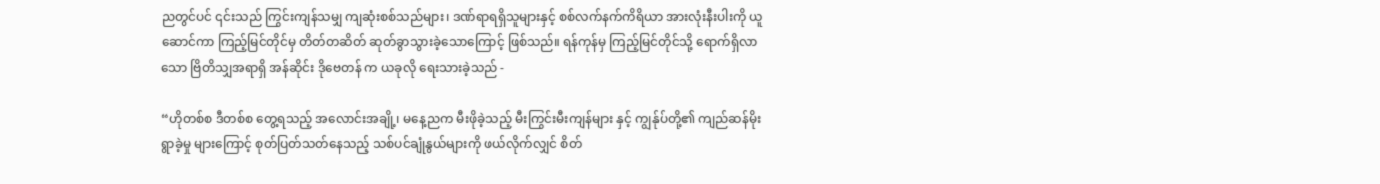ညတွင်ပင် ၎င်းသည် ကြွင်းကျန်သမျှ ကျဆုံးစစ်သည်များ၊ ဒဏ်ရာရရှိသူများနှင့် စစ်လက်နက်ကိရိယာ အားလုံးနီးပါးကို ယူဆောင်ကာ ကြည့်မြင်တိုင်မှ တိတ်တဆိတ် ဆုတ်ခွာသွားခဲ့သောကြောင့် ဖြစ်သည်။ ရန်ကုန်မှ ကြည့်မြင်တိုင်သို့ ရောက်ရှိလာသော ဗြိတိသျှအရာရှိ အန်ဆိုင်း ဒိုဗေတန် က ယခုလို ရေးသားခဲ့သည် -

“ဟိုတစ်စ ဒီတစ်စ တွေ့ရသည့် အလောင်းအချို့၊ မနေ့ညက မီးဖိုခဲ့သည့် မီးကြွင်းမီးကျန်များ နှင့် ကျွန်ုပ်တို့၏ ကျည်ဆန်မိုး ရွာခဲ့မှု များကြောင့် စုတ်ပြတ်သတ်နေသည့် သစ်ပင်ချုံနွယ်များကို ဖယ်လိုက်လျှင် စိတ်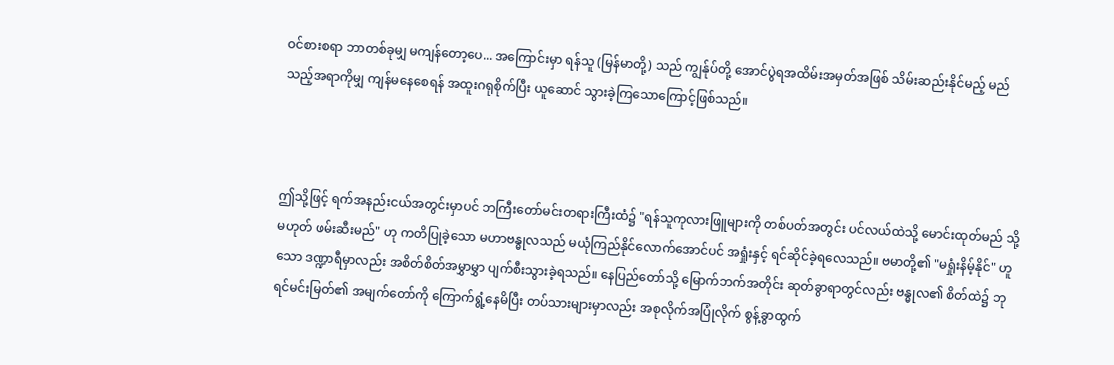ဝင်စားစရာ ဘာတစ်ခုမျှ မကျန်တော့ပေ... အကြောင်းမှာ ရန်သူ (မြန်မာတို့) သည် ကျွန်ုပ်တို့ အောင်ပွဲရအထိမ်းအမှတ်အဖြစ် သိမ်းဆည်းနိုင်မည့် မည်သည့်အရာကိုမျှ ကျန်မနေစေရန် အထူးဂရုစိုက်ပြီး ယူဆောင် သွားခဲ့ကြသောကြောင့်ဖြစ်သည်။



ဤသို့ဖြင့် ရက်အနည်းငယ်အတွင်းမှာပင် ဘကြီးတော်မင်းတရားကြီးထံ၌ "ရန်သူကုလားဖြူများကို တစ်ပတ်အတွင်း ပင်လယ်ထဲသို့ မောင်းထုတ်မည် သို့မဟုတ် ဖမ်းဆီးမည်" ဟု ကတိပြုခဲ့သော မဟာဗန္ဓုလသည် မယုံကြည်နိုင်လောက်အောင်ပင် အရှုံးနှင့် ရင်ဆိုင်ခဲ့ရလေသည်။ ဗမာတို့၏ "မရှုံးနိမ့်နိုင်" ဟူသော ဒဏ္ဍာရီမှာလည်း အစိတ်စိတ်အမွှာမွှာ ပျက်စီးသွားခဲ့ရသည်။ နေပြည်တော်သို့ မြောက်ဘက်အတိုင်း ဆုတ်ခွာရာတွင်လည်း ဗန္ဓုလ၏ စိတ်ထဲ၌ ဘုရင်မင်းမြတ်၏ အမျက်တော်ကို ကြောက်ရွံ့နေမိပြီး တပ်သားများမှာလည်း အစုလိုက်အပြုံလိုက် စွန့်ခွာထွက်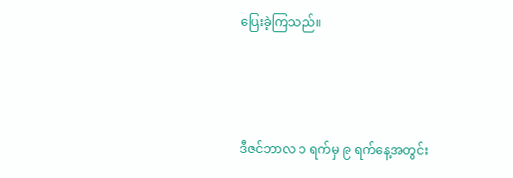ပြေးခဲ့ကြသည်။



ဒီဇင်ဘာလ ၁ ရက်မှ ၉ ရက်နေ့အတွင်း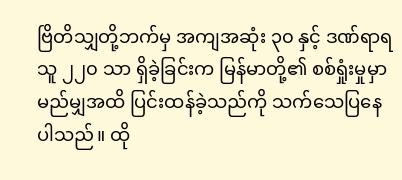ဗြိတိသျှတို့ဘက်မှ အကျအဆုံး ၃၀ နှင့် ဒဏ်ရာရသူ ၂၂၀ သာ ရှိခဲ့ခြင်းက မြန်မာတို့၏ စစ်ရှုံးမှုမှာ မည်မျှအထိ ပြင်းထန်ခဲ့သည်ကို သက်သေပြနေပါသည်။ ထို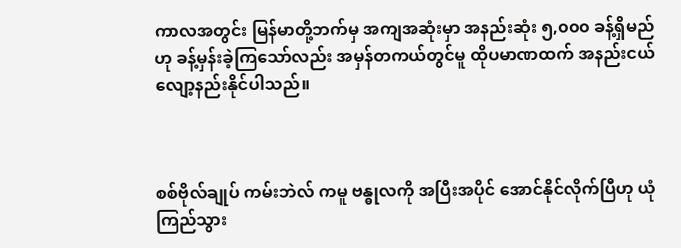ကာလအတွင်း မြန်မာတို့ဘက်မှ အကျအဆုံးမှာ အနည်းဆုံး ၅,၀၀၀ ခန့်ရှိမည်ဟု ခန့်မှန်းခဲ့ကြသော်လည်း အမှန်တကယ်တွင်မူ ထိုပမာဏထက် အနည်းငယ် လျော့နည်းနိုင်ပါသည်။



စစ်ဗိုလ်ချုပ် ကမ်းဘဲလ် ကမူ ဗန္ဓုလကို အပြီးအပိုင် အောင်နိုင်လိုက်ပြီဟု ယုံကြည်သွား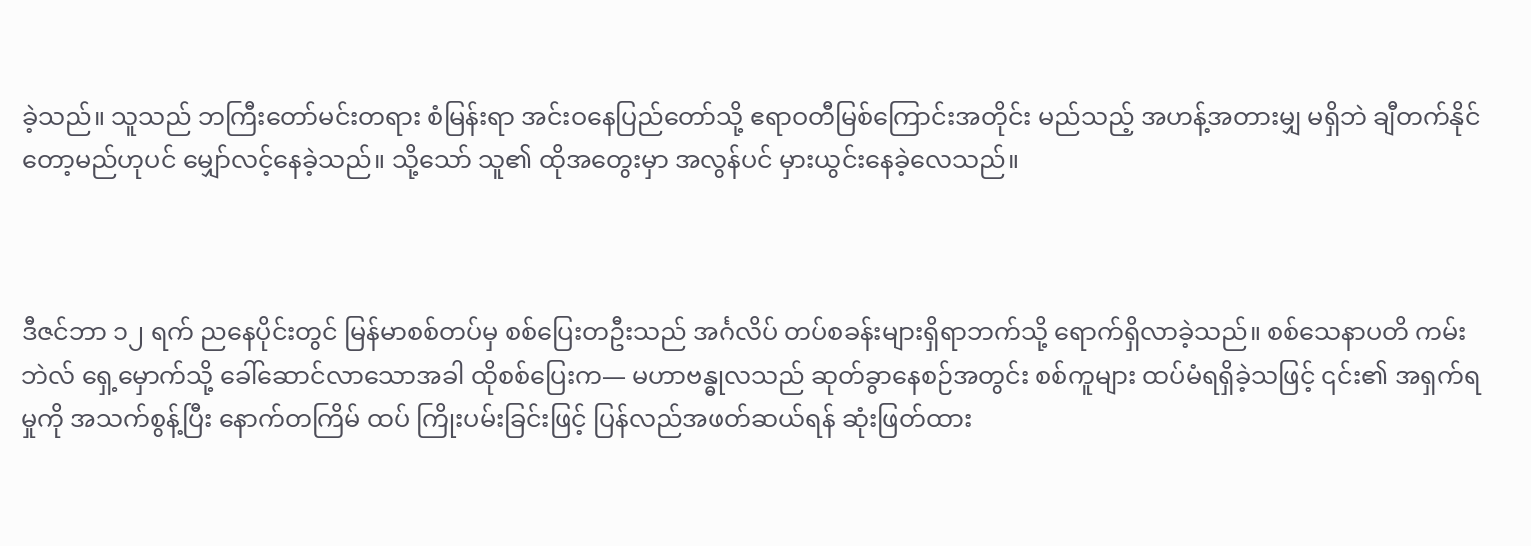ခဲ့သည်။ သူသည် ဘကြီးတော်မင်းတရား စံမြန်းရာ အင်းဝနေပြည်တော်သို့ ဧရာဝတီမြစ်ကြောင်းအတိုင်း မည်သည့် အဟန့်အတားမျှ မရှိဘဲ ချီတက်နိုင်တော့မည်ဟုပင် မျှော်လင့်နေခဲ့သည်။ သို့သော် သူ၏ ထိုအတွေးမှာ အလွန်ပင် မှားယွင်းနေခဲ့လေသည်။



ဒီဇင်ဘာ ၁၂ ရက် ညနေပိုင်းတွင် မြန်မာစစ်တပ်မှ စစ်ပြေးတဦးသည် အင်္ဂလိပ် တပ်စခန်းများရှိရာဘက်သို့ ရောက်ရှိလာခဲ့သည်။ စစ်သေနာပတိ ကမ်းဘဲလ် ရှေ့မှောက်သို့ ခေါ်ဆောင်လာသောအခါ ထိုစစ်ပြေးက— မဟာဗန္ဓုလသည် ဆုတ်ခွာနေစဉ်အတွင်း စစ်ကူများ ထပ်မံရရှိခဲ့သဖြင့် ၎င်း၏ အရှက်ရမှုကို အသက်စွန့်ပြီး နောက်တကြိမ် ထပ် ကြိုးပမ်းခြင်းဖြင့် ပြန်လည်အဖတ်ဆယ်ရန် ဆုံးဖြတ်ထား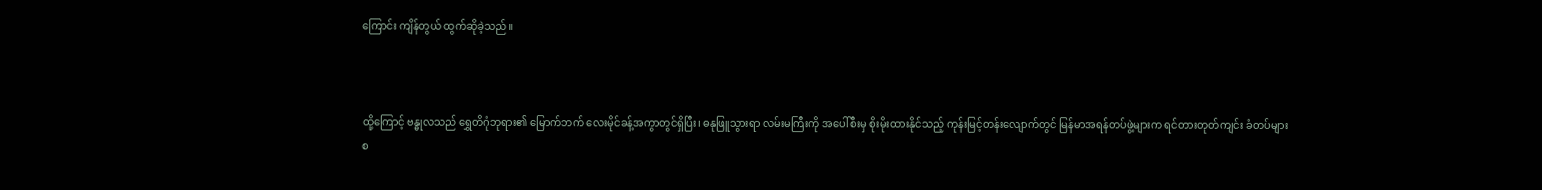ကြောင်း ကျိန်တွယ် ထွက်ဆိုခဲ့သည်။



ထို့ကြောင့် ဗန္ဓုလသည် ရွှေတိဂုံဘုရား၏ မြောက်ဘက် လေးမိုင်ခန့်အကွာတွင်ရှိပြီး၊ ဓနုဖြူသွားရာ လမ်းမကြီးကို အပေါ်စီးမှ စိုးမိုးထားနိုင်သည့် ကုန်းမြင့်တန်းလျောက်တွင် မြန်မာအရန်တပ်ဖွဲ့များက ရင်တားတုတ်ကျင်း ခံတပ်များ စ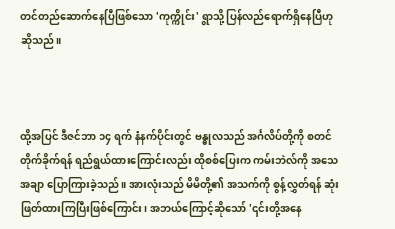တင်တည်ဆောက်နေပြီဖြစ်သော 'ကုက္ကိုင်း' ရွာသို့ ပြန်လည်ရောက်ရှိနေပြီဟု ဆိုသည်။



ထို့အပြင် ဒီဇင်ဘာ ၁၄ ရက် နံနက်ပိုင်းတွင် ဗန္ဓုလသည် အင်္ဂလိပ်တို့ကို စတင်တိုက်ခိုက်ရန် ရည်ရွယ်ထားကြောင်းလည်း ထိုစစ်ပြေးက ကမ်းဘဲလ်ကို အသေအချာ ပြောကြားခဲ့သည်။ အားလုံးသည် မိမိတို့၏ အသက်ကို စွန့်လွှတ်ရန် ဆုံးဖြတ်ထားကြပြီးဖြစ်ကြောင်း၊ အဘယ်ကြောင့်ဆိုသော် '၎င်းတို့အနေ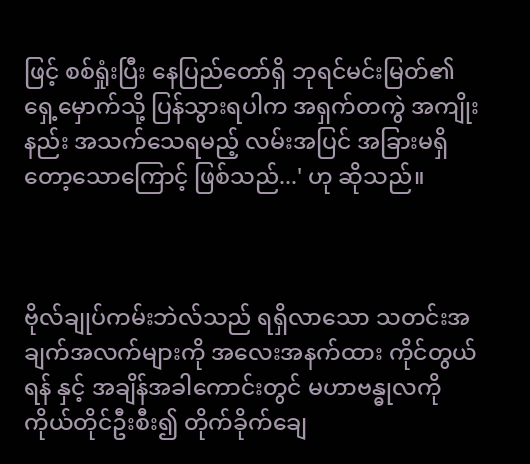ဖြင့် စစ်ရှုံးပြီး နေပြည်တော်ရှိ ဘုရင်မင်းမြတ်၏ ရှေ့မှောက်သို့ ပြန်သွားရပါက အရှက်တကွဲ အကျိုးနည်း အသက်သေရမည့် လမ်းအပြင် အခြားမရှိတော့သောကြောင့် ဖြစ်သည်...' ဟု ဆိုသည်။



ဗိုလ်ချုပ်ကမ်းဘဲလ်သည် ရရှိလာသော သတင်းအချက်အလက်များကို အလေးအနက်ထား ကိုင်တွယ်ရန် နှင့် အချိန်အခါကောင်းတွင် မဟာဗန္ဓုလကို ကိုယ်တိုင်ဦးစီး၍ တိုက်ခိုက်ချေ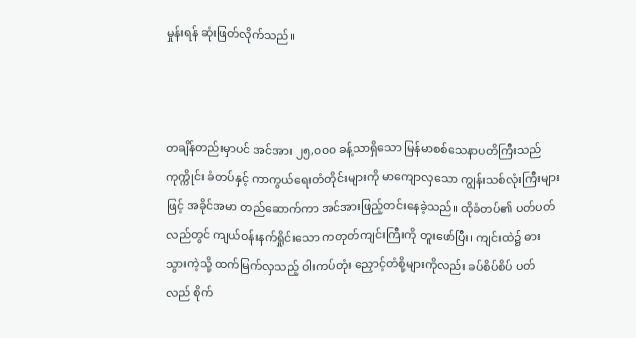မှုန်းရန် ဆုံးဖြတ်လိုက်သည်။



တချိန်တည်းမှာပင် အင်အား ၂၅,၀၀၀ ခန့်သာရှိသော မြန်မာစစ်သေနာပတိကြီးသည် ကုက္ကိုင်း ခံတပ်နှင့် ကာကွယ်ရေးတံတိုင်းများကို မာကျောလှသော ကျွန်းသစ်လုံးကြီးများဖြင့် အခိုင်အမာ တည်ဆောက်ကာ အင်အားဖြည့်တင်းနေခဲ့သည်။ ထိုခံတပ်၏ ပတ်ပတ်လည်တွင် ကျယ်ဝန်းနက်ရှိုင်းသော ကတုတ်ကျင်းကြီးကို တူးဖော်ပြီး၊ ကျင်းထဲ၌ ဓားသွားကဲ့သို့ ထက်မြက်လှသည့် ဝါးကပ်တုံး ညှောင့်တံစို့များကိုလည်း ခပ်စိပ်စိပ် ပတ်လည် စိုက်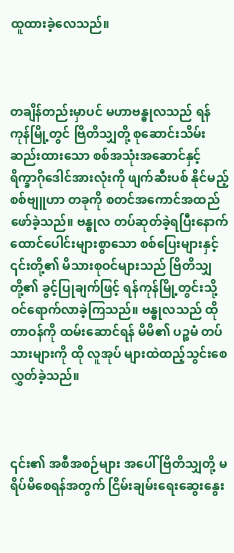ထူထားခဲ့လေသည်။



တချိန်တည်းမှာပင် မဟာဗန္ဓုလသည် ရန်ကုန်မြို့တွင် ဗြိတိသျှတို့ စုဆောင်းသိမ်းဆည်းထားသော စစ်အသုံးအဆောင်နှင့် ရိက္ခာဂိုဒေါင်အားလုံးကို ဖျက်ဆီးပစ် နိုင်မည့် စစ်ဗျူဟာ တခုကို စတင်အကောင်အထည်ဖော်ခဲ့သည်။ ဗန္ဓုလ တပ်ဆုတ်ခဲ့ရပြီးနောက် ထောင်ပေါင်းများစွာသော စစ်ပြေးများနှင့် ၎င်းတို့၏ မိသားစုဝင်များသည် ဗြိတိသျှတို့၏ ခွင့်ပြုချက်ဖြင့် ရန်ကုန်မြို့တွင်းသို့ ဝင်ရောက်လာခဲ့ကြသည်။ ဗန္ဓုလသည် ထို တာဝန်ကို ထမ်းဆောင်ရန် မိမိ၏ ပဉ္စမံ တပ်သားများကို ထို လူအုပ် များထဲထည့်သွင်းစေလွှတ်ခဲ့သည်။



၎င်း၏ အစီအစဉ်များ အပေါ် ဗြိတိသျှတို့ မရိပ်မိစေရန်အတွက် ငြိမ်းချမ်းရေးဆွေးနွေး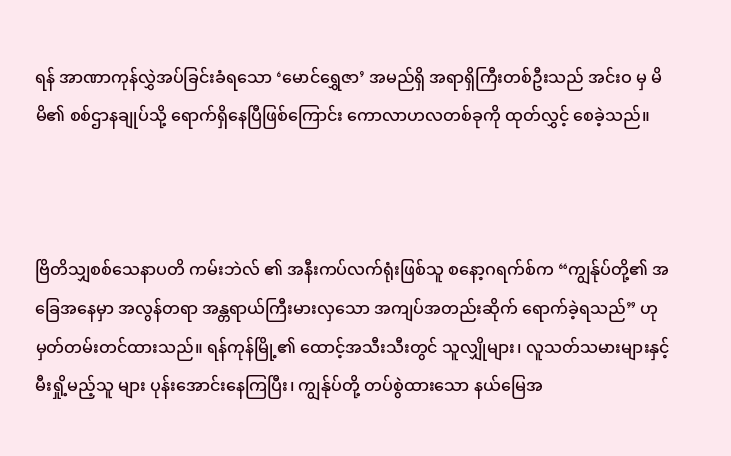ရန် အာဏာကုန်လွှဲအပ်ခြင်းခံရသော ‘မောင်ရွှေဇာ’ အမည်ရှိ အရာရှိကြီးတစ်ဦးသည် အင်းဝ မှ မိမိ၏ စစ်ဌာနချုပ်သို့ ရောက်ရှိနေပြီဖြစ်ကြောင်း ကောလာဟလတစ်ခုကို ထုတ်လွှင့် စေခဲ့သည်။



ဗြိတိသျှစစ်သေနာပတိ ကမ်းဘဲလ် ၏ အနီးကပ်လက်ရုံးဖြစ်သူ စနော့ဂရက်စ်က “ကျွန်ုပ်တို့၏ အခြေအနေမှာ အလွန်တရာ အန္တရာယ်ကြီးမားလှသော အကျပ်အတည်းဆိုက် ရောက်ခဲ့ရသည်” ဟု မှတ်တမ်းတင်ထားသည်။ ရန်ကုန်မြို့၏ ထောင့်အသီးသီးတွင် သူလျှိုများ၊ လူသတ်သမားများနှင့် မီးရှို့မည့်သူ များ ပုန်းအောင်းနေကြပြီး၊ ကျွန်ုပ်တို့ တပ်စွဲထားသော နယ်မြေအ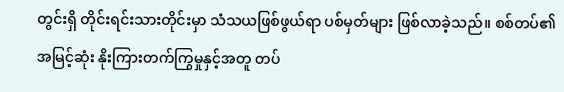တွင်းရှိ တိုင်းရင်းသားတိုင်းမှာ သံသယဖြစ်ဖွယ်ရာ ပစ်မှတ်များ ဖြစ်လာခဲ့သည်။ စစ်တပ်၏ အမြင့်ဆုံး နိုးကြားတက်ကြွမှုနှင့်အတူ တပ်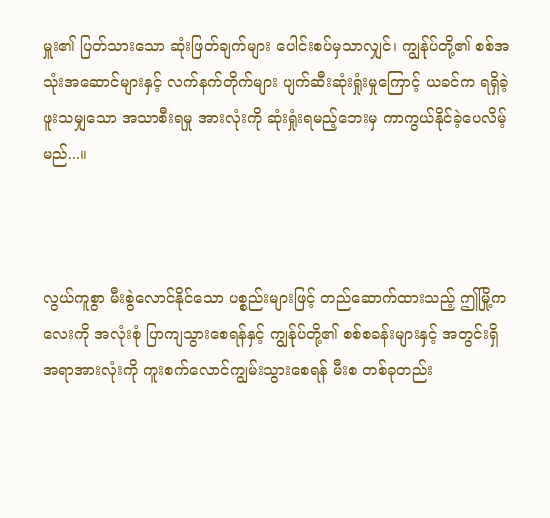မှူး၏ ပြတ်သားသော ဆုံးဖြတ်ချက်များ ပေါင်းစပ်မှသာလျှင်၊ ကျွန်ုပ်တို့၏ စစ်အသုံးအဆောင်များနှင့် လက်နက်တိုက်များ ပျက်ဆီးဆုံးရှုံးမှုကြောင့် ယခင်က ရရှိခဲ့ဖူးသမျှသော အသာစီးရမှု အားလုံးကို ဆုံးရှုံးရမည့်ဘေးမှ ကာကွယ်နိုင်ခဲ့ပေလိမ့်မည်...။



လွယ်ကူစွာ မီးစွဲလောင်နိုင်သော ပစ္စည်းများဖြင့် တည်ဆောက်ထားသည့် ဤမြို့ကလေးကို အလုံးစုံ ပြာကျသွားစေရန်နှင့် ကျွန်ုပ်တို့၏ စစ်စခန်းများနှင့် အတွင်းရှိ အရာအားလုံးကို ကူးစက်လောင်ကျွမ်းသွားစေရန် မီးစ တစ်ခုတည်း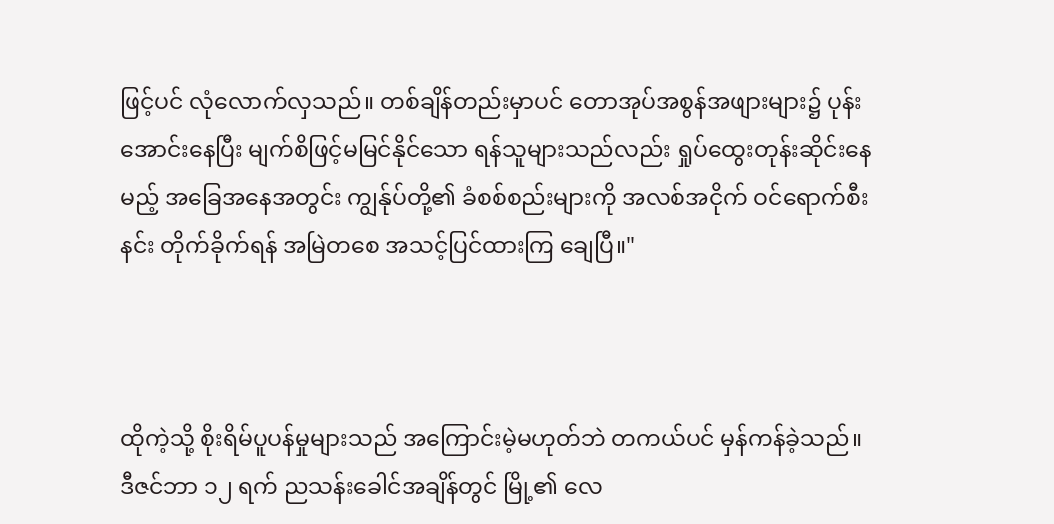ဖြင့်ပင် လုံလောက်လှသည်။ တစ်ချိန်တည်းမှာပင် တောအုပ်အစွန်အဖျားများ၌ ပုန်းအောင်းနေပြီး မျက်စိဖြင့်မမြင်နိုင်သော ရန်သူများသည်လည်း ရှုပ်ထွေးတုန်းဆိုင်းနေမည့် အခြေအနေအတွင်း ကျွန်ုပ်တို့၏ ခံစစ်စည်းများကို အလစ်အငိုက် ဝင်ရောက်စီးနင်း တိုက်ခိုက်ရန် အမြဲတစေ အသင့်ပြင်ထားကြ ချေပြီ။"



ထိုကဲ့သို့ စိုးရိမ်ပူပန်မှုများသည် အကြောင်းမဲ့မဟုတ်ဘဲ တကယ်ပင် မှန်ကန်ခဲ့သည်။ ဒီဇင်ဘာ ၁၂ ရက် ညသန်းခေါင်အချိန်တွင် မြို့၏ လေ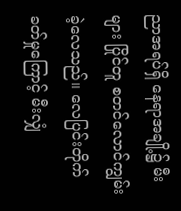ညာအရပ်ရှိ နေရာအချို့၌ မီးများ ပြိုင်တူ စတင်လောင်ကျွမ်းခဲ့လေသည်။ လေပြင်းတိုက်ခတ်မှုကြောင့် မီးလျှံ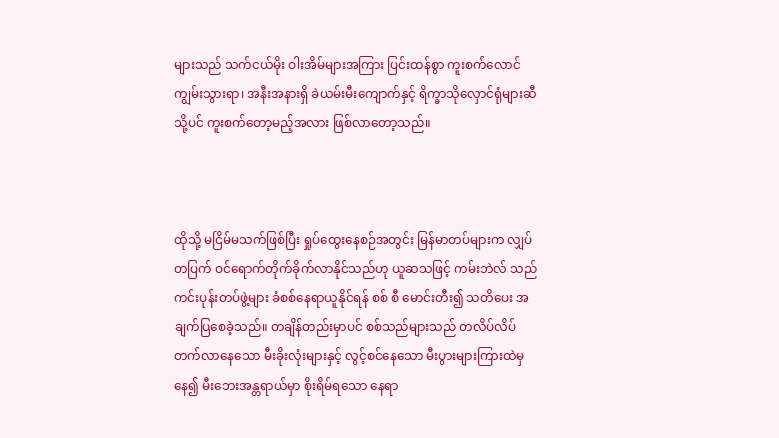များသည် သက်ငယ်မိုး ဝါးအိမ်များအကြား ပြင်းထန်စွာ ကူးစက်လောင်ကျွမ်းသွားရာ၊ အနီးအနားရှိ ခဲယမ်းမီးကျောက်နှင့် ရိက္ခာသိုလှောင်ရုံများဆီသို့ပင် ကူးစက်တော့မည့်အလား ဖြစ်လာတော့သည်။



ထိုသို့ မငြိမ်မသက်ဖြစ်ပြီး ရှုပ်ထွေးနေစဉ်အတွင်း မြန်မာတပ်များက လျှပ်တပြက် ဝင်ရောက်တိုက်ခိုက်လာနိုင်သည်ဟု ယူဆသဖြင့် ကမ်းဘဲလ် သည် ကင်းပုန်းတပ်ဖွဲ့များ ခံစစ်နေရာယူနိုင်ရန် စစ် စီ မောင်းတီး၍ သတိပေး အချက်ပြစေခဲ့သည်။ တချိန်တည်းမှာပင် စစ်သည်များသည် တလိပ်လိပ်တက်လာနေသော မီးခိုးလုံးများနှင့် လွင့်စင်နေသော မီးပွားများကြားထဲမှနေ၍ မီးဘေးအန္တရာယ်မှာ စိုးရိမ်ရသော နေရာ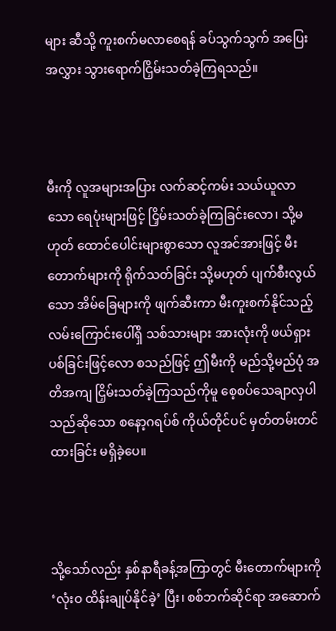များ ဆီသို့ ကူးစက်မလာစေရန် ခပ်သွက်သွက် အပြေးအလွှား သွားရောက်ငြှိမ်းသတ်ခဲ့ကြရသည်။



မီးကို လူအများအပြား လက်ဆင့်ကမ်း သယ်ယူလာသော ရေပုံးများဖြင့် ငြှိမ်းသတ်ခဲ့ကြခြင်းလော၊ သို့မဟုတ် ထောင်ပေါင်းများစွာသော လူအင်အားဖြင့် မီးတောက်များကို ရိုက်သတ်ခြင်း သို့မဟုတ် ပျက်စီးလွယ်သော အိမ်ခြေများကို ဖျက်ဆီးကာ မီးကူးစက်နိုင်သည့် လမ်းကြောင်းပေါ်ရှိ သစ်သားများ အားလုံးကို ဖယ်ရှားပစ်ခြင်းဖြင့်လော စသည်ဖြင့် ဤမီးကို မည်သို့မည်ပုံ အတိအကျ ငြှိမ်းသတ်ခဲ့ကြသည်ကိုမူ စေ့စပ်သေချာလှပါသည်ဆိုသော စနော့ဂရပ်စ် ကိုယ်တိုင်ပင် မှတ်တမ်းတင်ထားခြင်း မရှိခဲ့ပေ။



သို့သော်လည်း နှစ်နာရီခန့်အကြာတွင် မီးတောက်များကို ‘လုံးဝ ထိန်းချုပ်နိုင်ခဲ့’ ပြီး၊ စစ်ဘက်ဆိုင်ရာ အဆောက်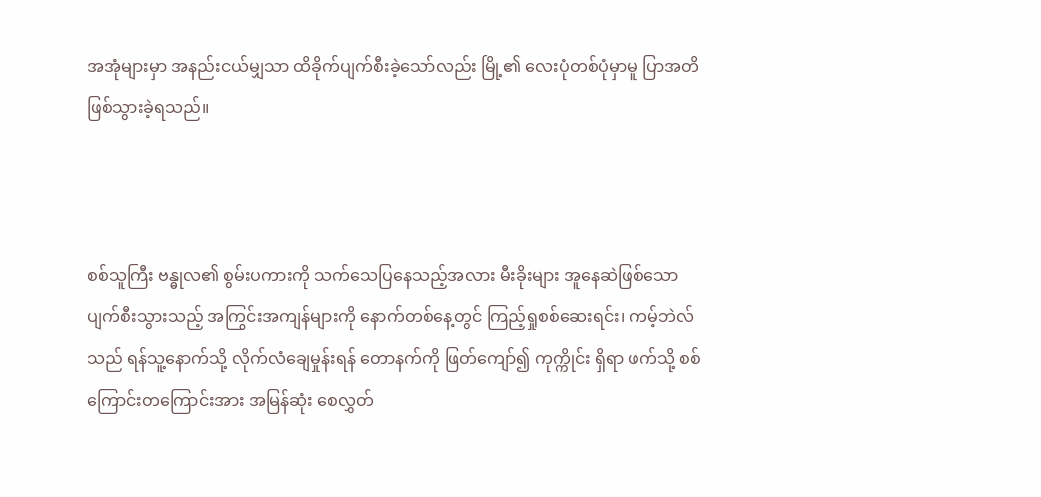အအုံများမှာ အနည်းငယ်မျှသာ ထိခိုက်ပျက်စီးခဲ့သော်လည်း မြို့၏ လေးပုံတစ်ပုံမှာမူ ပြာအတိ ဖြစ်သွားခဲ့ရသည်။



စစ်သူကြီး ဗန္ဓုလ၏ စွမ်းပကားကို သက်သေပြနေသည့်အလား မီးခိုးများ အူနေဆဲဖြစ်သော ပျက်စီးသွားသည့် အကြွင်းအကျန်များကို နောက်တစ်နေ့တွင် ကြည့်ရှုစစ်ဆေးရင်း၊ ကမ့်ဘဲလ် သည် ရန်သူ့နောက်သို့ လိုက်လံချေမှုန်းရန် တောနက်ကို ဖြတ်ကျော်၍ ကုက္ကိုင်း ရှိရာ ဖက်သို့ စစ်ကြောင်းတကြောင်းအား အမြန်ဆုံး စေလွှတ်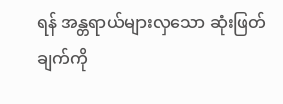ရန် အန္တရာယ်များလှသော ဆုံးဖြတ်ချက်ကို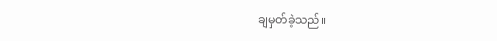ချမှတ်ခဲ့သည်။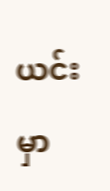ယင်းမှာ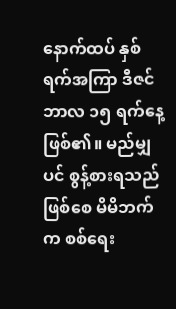နောက်ထပ် နှစ်ရက်အကြာ ဒီဇင်ဘာလ ၁၅ ရက်နေ့ ဖြစ်၏။ မည်မျှပင် စွန့်စားရသည်ဖြစ်စေ မိမိဘက်က စစ်ရေး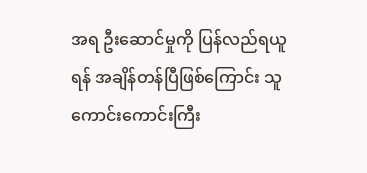အရ ဦးဆောင်မှုကို ပြန်လည်ရယူရန် အချိန်တန်ပြီဖြစ်ကြောင်း သူ ကောင်းကောင်းကြီး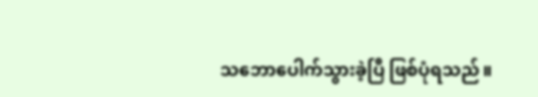သဘောပေါက်သွားခဲ့ပြီ ဖြစ်ပုံရသည်။